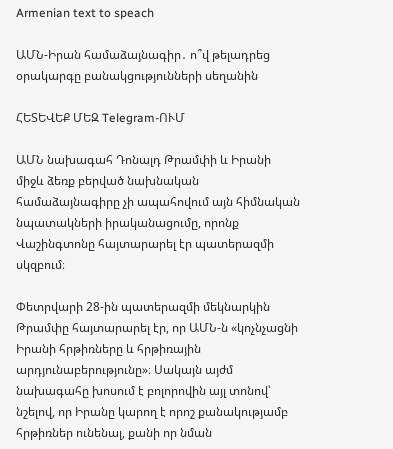Armenian text to speach

ԱՄՆ-Իրան համաձայնագիր․ ո՞վ թելադրեց օրակարգը բանակցությունների սեղանին

ՀԵՏԵՎԵՔ ՄԵԶ Telegram-ՈՒՄ

ԱՄՆ նախագահ Դոնալդ Թրամփի և Իրանի միջև ձեռք բերված նախնական համաձայնագիրը չի ապահովում այն հիմնական նպատակների իրականացումը, որոնք Վաշինգտոնը հայտարարել էր պատերազմի սկզբում։

Փետրվարի 28-ին պատերազմի մեկնարկին Թրամփը հայտարարել էր, որ ԱՄՆ-ն «կոչնչացնի Իրանի հրթիռները և հրթիռային արդյունաբերությունը»։ Սակայն այժմ նախագահը խոսում է բոլորովին այլ տոնով՝ նշելով, որ Իրանը կարող է որոշ քանակությամբ հրթիռներ ունենալ, քանի որ նման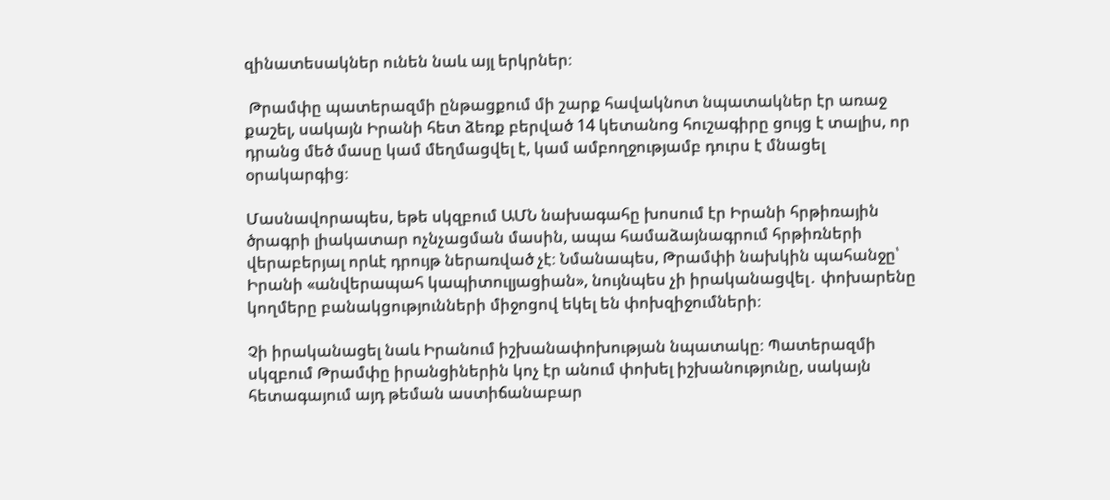զինատեսակներ ունեն նաև այլ երկրներ։

 Թրամփը պատերազմի ընթացքում մի շարք հավակնոտ նպատակներ էր առաջ քաշել, սակայն Իրանի հետ ձեռք բերված 14 կետանոց հուշագիրը ցույց է տալիս, որ դրանց մեծ մասը կամ մեղմացվել է, կամ ամբողջությամբ դուրս է մնացել օրակարգից։

Մասնավորապես, եթե սկզբում ԱՄՆ նախագահը խոսում էր Իրանի հրթիռային ծրագրի լիակատար ոչնչացման մասին, ապա համաձայնագրում հրթիռների վերաբերյալ որևէ դրույթ ներառված չէ։ Նմանապես, Թրամփի նախկին պահանջը՝ Իրանի «անվերապահ կապիտուլյացիան», նույնպես չի իրականացվել․ փոխարենը կողմերը բանակցությունների միջոցով եկել են փոխզիջումների։

Չի իրականացել նաև Իրանում իշխանափոխության նպատակը։ Պատերազմի սկզբում Թրամփը իրանցիներին կոչ էր անում փոխել իշխանությունը, սակայն հետագայում այդ թեման աստիճանաբար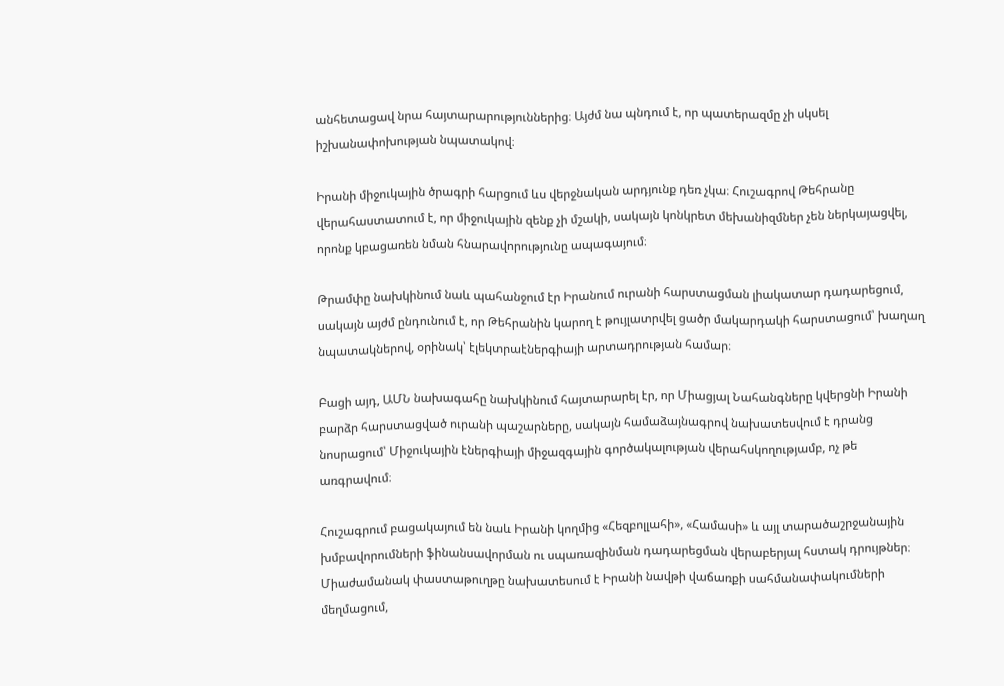անհետացավ նրա հայտարարություններից։ Այժմ նա պնդում է, որ պատերազմը չի սկսել իշխանափոխության նպատակով։

Իրանի միջուկային ծրագրի հարցում ևս վերջնական արդյունք դեռ չկա։ Հուշագրով Թեհրանը վերահաստատում է, որ միջուկային զենք չի մշակի, սակայն կոնկրետ մեխանիզմներ չեն ներկայացվել, որոնք կբացառեն նման հնարավորությունը ապագայում։

Թրամփը նախկինում նաև պահանջում էր Իրանում ուրանի հարստացման լիակատար դադարեցում, սակայն այժմ ընդունում է, որ Թեհրանին կարող է թույլատրվել ցածր մակարդակի հարստացում՝ խաղաղ նպատակներով, օրինակ՝ էլեկտրաէներգիայի արտադրության համար։

Բացի այդ, ԱՄՆ նախագահը նախկինում հայտարարել էր, որ Միացյալ Նահանգները կվերցնի Իրանի բարձր հարստացված ուրանի պաշարները, սակայն համաձայնագրով նախատեսվում է դրանց նոսրացում՝ Միջուկային էներգիայի միջազգային գործակալության վերահսկողությամբ, ոչ թե առգրավում։

Հուշագրում բացակայում են նաև Իրանի կողմից «Հեզբոլլահի», «Համասի» և այլ տարածաշրջանային խմբավորումների ֆինանսավորման ու սպառազինման դադարեցման վերաբերյալ հստակ դրույթներ։ Միաժամանակ փաստաթուղթը նախատեսում է Իրանի նավթի վաճառքի սահմանափակումների մեղմացում,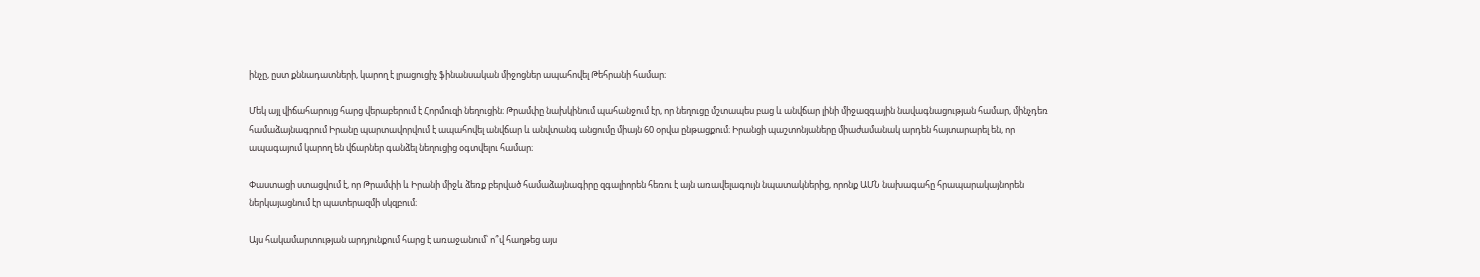ինչը, ըստ քննադատների, կարող է լրացուցիչ ֆինանսական միջոցներ ապահովել Թեհրանի համար։

Մեկ այլ վիճահարույց հարց վերաբերում է Հորմուզի նեղուցին։ Թրամփը նախկինում պահանջում էր, որ նեղուցը մշտապես բաց և անվճար լինի միջազգային նավագնացության համար, մինչդեռ համաձայնագրում Իրանը պարտավորվում է ապահովել անվճար և անվտանգ անցումը միայն 60 օրվա ընթացքում։ Իրանցի պաշտոնյաները միաժամանակ արդեն հայտարարել են, որ ապագայում կարող են վճարներ գանձել նեղուցից օգտվելու համար։

Փաստացի ստացվում է, որ Թրամփի և Իրանի միջև ձեռք բերված համաձայնագիրը զգալիորեն հեռու է այն առավելագույն նպատակներից, որոնք ԱՄՆ նախագահը հրապարակայնորեն ներկայացնում էր պատերազմի սկզբում։

Այս հակամարտության արդյունքում հարց է առաջանում՝ ո՞վ հաղթեց այս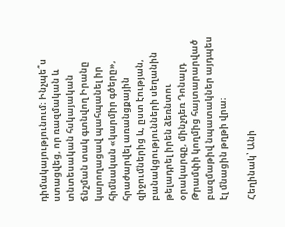դիմակայությունում։ Ինչպե՞ս ստացվեց, որ ռազմական և տնտեսական հսկայական ճնշման տակ գտնվող Իրանը կարողացավ պահպանել իր հիմնական «կարմիր գծերը», հրաժարվել առանցքային զիջումներից և, ըստ էության, բանակցությունների սեղանին թելադրել իրեն ձեռնտու օրակարգը, մինչդեռ Դոնալդ Թրամփի կողմից հայտարարված բազմաթիվ նպատակներ այդպես էլ մնացին թղթի վրա։

Հեղինակ՝ Անի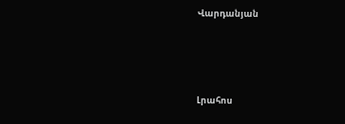Վարդանյան




Լրահոս